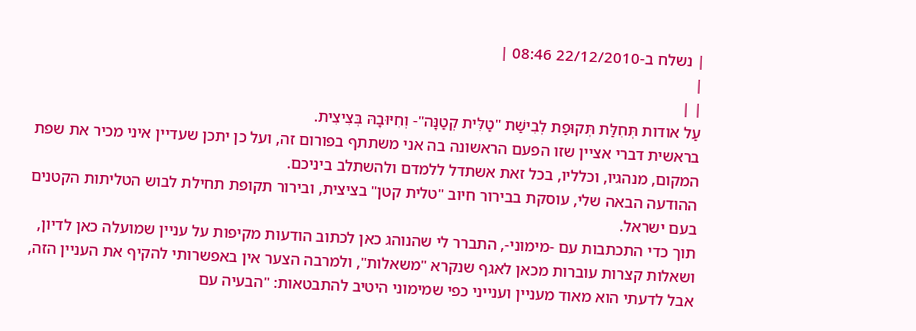| נשלח ב-22/12/2010 08:46 |
|
| |
עַל אודות תְּחִלַּת תְּקוּפַת לְבִישַׁת "טַלִּית קְטַנָּה"- וְחִיּוּבָהּ בְּצִיצִית.
בראשית דברי אציין שזו הפעם הראשונה בה אני משתתף בפורום זה, ועל כן יתכן שעדיין איני מכיר את שפת המקום, מנהגיו, וכלליו, בכל זאת אשתדל ללמדם ולהשתלב ביניכם.
ההודעה הבאה שלי, עוסקת בבירור חיוב "טלית קטן" בציצית, ובירור תקופת תחילת לבוש הטליתות הקטנים בעם ישראל.
תוך כדי התכתבות עם -מימוני-, התברר לי שהנוהג כאן לכתוב הודעות מקיפות על עניין שמועלה כאן לדיון, ושאלות קצרות עוברות מכאן לאגף שנקרא "משאלות", ולמרבה הצער אין באפשרותי להקיף את העניין הזה, אבל לדעתי הוא מאוד מעניין וענייני כפי שמימוני היטיב להתבטאות: "הבעיה עם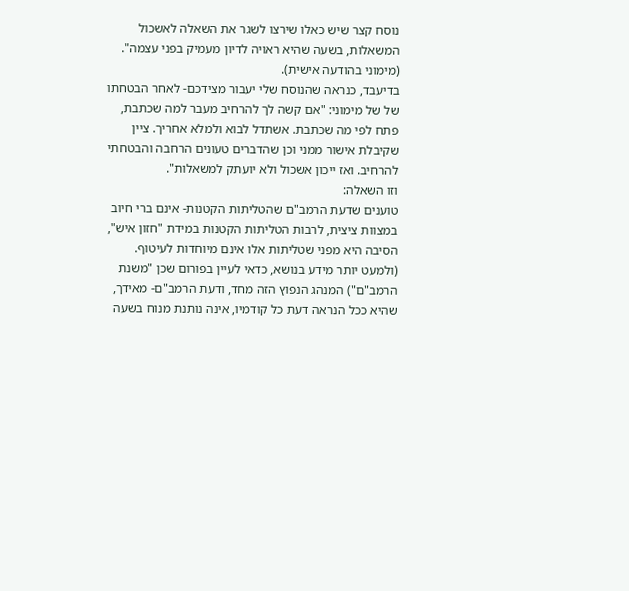נוסח קצר שיש כאלו שירצו לשגר את השאלה לאשכול המשאלות, בשעה שהיא ראויה לדיון מעמיק בפני עצמה". (מימוני בהודעה אישית).
בדיעבד, כנראה שהנוסח שלי יעבור מצידכם- לאחר הבטחתו של של מימוני: "אם קשה לך להרחיב מעבר למה שכתבת, פתח לפי מה שכתבת. אשתדל לבוא ולמלא אחריך. ציין שקיבלת אישור ממני וכן שהדברים טעונים הרחבה והבטחתי להרחיב. ואז ייכון אשכול ולא יועתק למשאלות".
וזו השאלה:
טוענים שדעת הרמב"ם שהטליתות הקטנות- אינם ברי חיוב במצוות ציצית, לרבות הטליתות הקטנות במידת "חזון איש", הסיבה היא מפני שטליתות אלו אינם מיוחדות לעיטוף. (ולמעט יותר מידע בנושא, כדאי לעיין בפורום שכן "משנת הרמב"ם") המנהג הנפוץ הזה מחד, ודעת הרמב"ם- מאידך, שהיא ככל הנראה דעת כל קודמיו, אינה נותנת מנוח בשעה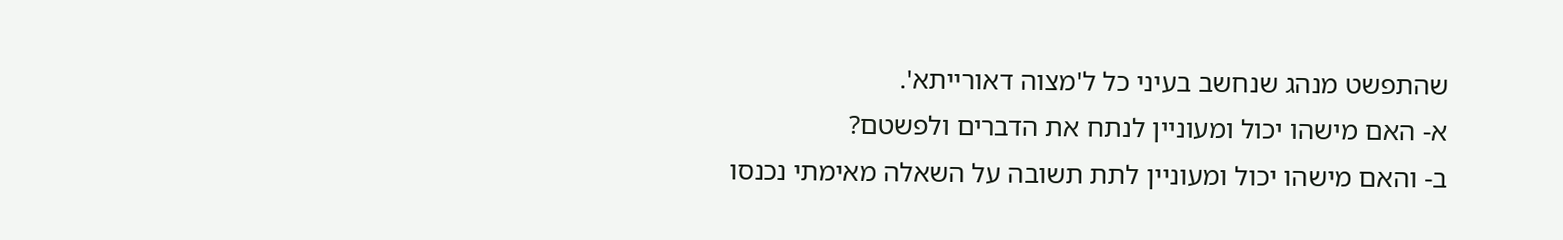שהתפשט מנהג שנחשב בעיני כל ל'מצוה דאורייתא'.
א- האם מישהו יכול ומעוניין לנתח את הדברים ולפשטם?
ב- והאם מישהו יכול ומעוניין לתת תשובה על השאלה מאימתי נכנסו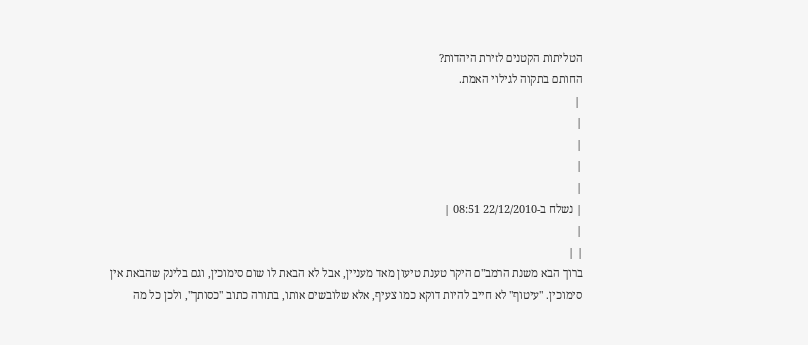הטליתות הקטנים לזירת היהדות?
החותם בתקוה לגילוי האמת.
 |
|
|
|
|
| נשלח ב-22/12/2010 08:51 |
|
| |
ברוך הבא משנת הרמב"ם היקר טענת טיעון מאד מעניין, אבל לא הבאת לו שום סימוכין, וגם בלינק שהבאת אין סימוכין. "עיטוף" לא חייב להיות דוקא כמו צעיף, אלא שלובשים אותו, בתורה כתוב "כסותך", ולכן כל מה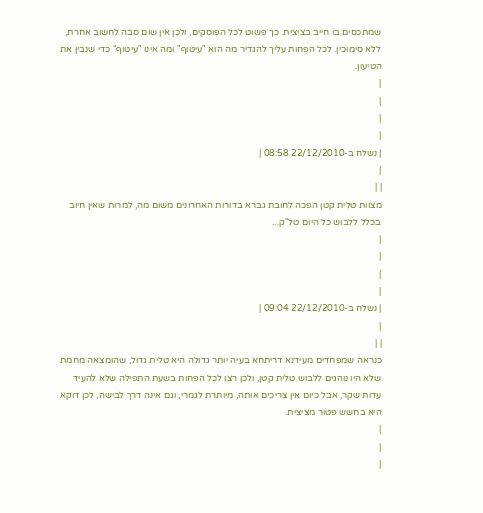שמתכסים בו חייב בציצית. כך פשוט לכל הפוסקים, ולכן אין שום סבה לחשוב אחרת, ללא סימוכין. לכל הפחות עליך להגדיר מה הוא "עיטוף" ומה אינו "עיטוף" כדי שנבין את הטיעון.
|
|
|
|
| נשלח ב-22/12/2010 08:58 |
|
| |
מצוות טלית קטן הפכה לחובת גברא בדורות האחרונים משום מה, למרות שאין חיוב בכלל ללבוש כל היום טל"ק...
|
|
|
|
| נשלח ב-22/12/2010 09:04 |
|
| |
כנראה שמפחדים מעידנא דריתחא בעיה יותר גדולה היא טלית גדול, שהומצאה מחמת שלא היו נוהגים ללבוש טלית קטן, ולכן רצו לכל הפחות בשעת התפילה שלא להעיד עדות שקר, אבל כיום אין צריכים אותה, מיותרת לגמרי, וגם אינה דרך לבישה, לכן דוקא היא בחשש פטור מציצית.
|
|
|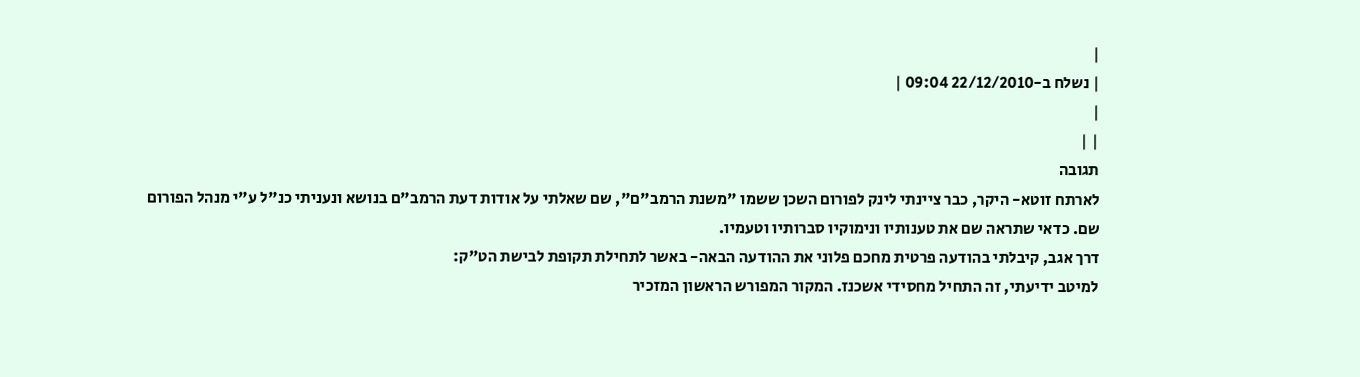|
| נשלח ב-22/12/2010 09:04 |
|
| |
תגובה
לארתח זוטא- היקר, כבר ציינתי לינק לפורום השכן ששמו "משנת הרמב"ם", שם שאלתי על אודות דעת הרמב"ם בנושא ונעניתי כנ"ל ע"י מנהל הפורום שם. כדאי שתראה שם את טענותיו ונימוקיו סברותיו וטעמיו.
דרך אגב, קיבלתי בהודעה פרטית מחכם פלוני את ההודעה הבאה- באשר לתחילת תקופת לבישת הט"ק:
למיטב ידיעתי, זה התחיל מחסידי אשכנז. המקור המפורש הראשון המזכיר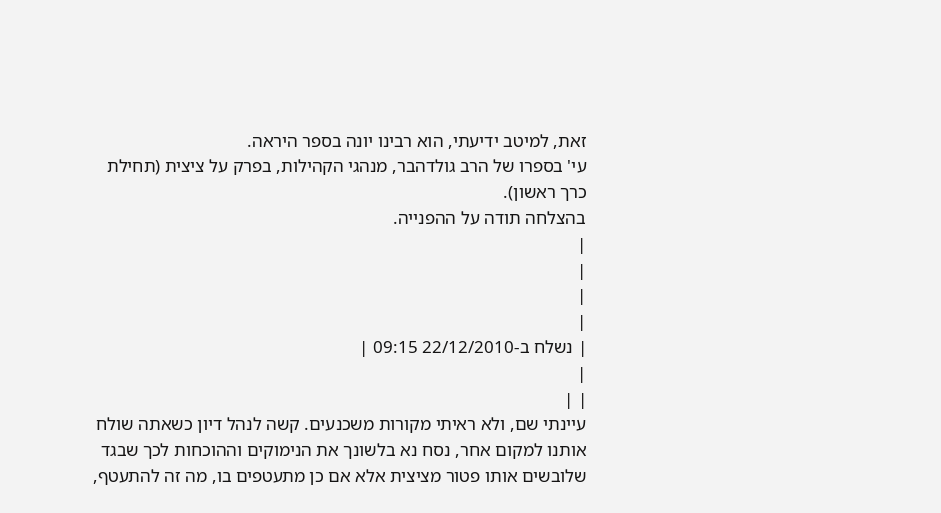זאת, למיטב ידיעתי, הוא רבינו יונה בספר היראה.
עי' בספרו של הרב גולדהבר, מנהגי הקהילות, בפרק על ציצית (תחילת כרך ראשון).
בהצלחה תודה על ההפנייה.
|
|
|
|
| נשלח ב-22/12/2010 09:15 |
|
| |
עיינתי שם, ולא ראיתי מקורות משכנעים. קשה לנהל דיון כשאתה שולח אותנו למקום אחר, נסח נא בלשונך את הנימוקים וההוכחות לכך שבגד שלובשים אותו פטור מציצית אלא אם כן מתעטפים בו, מה זה להתעטף,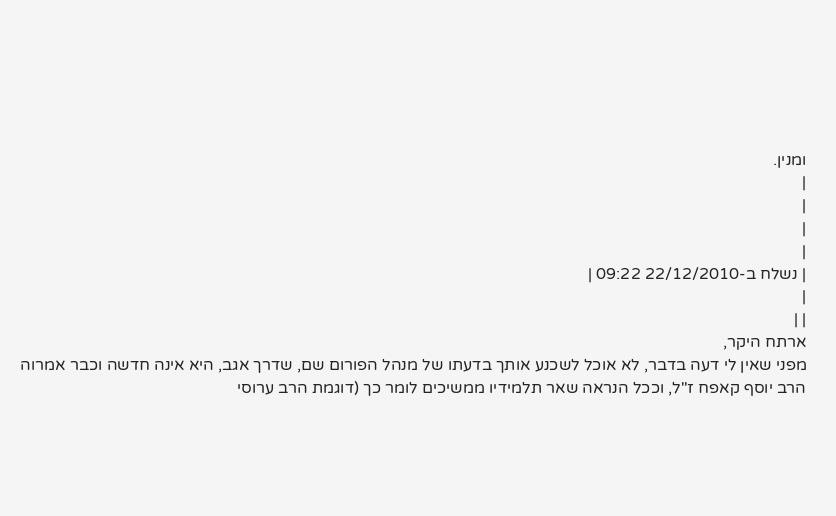ומנין.
|
|
|
|
| נשלח ב-22/12/2010 09:22 |
|
| |
ארתח היקר,
מפני שאין לי דעה בדבר, לא אוכל לשכנע אותך בדעתו של מנהל הפורום שם, שדרך אגב, היא אינה חדשה וכבר אמרוה הרב יוסף קאפח ז"ל, וככל הנראה שאר תלמידיו ממשיכים לומר כך (דוגמת הרב ערוסי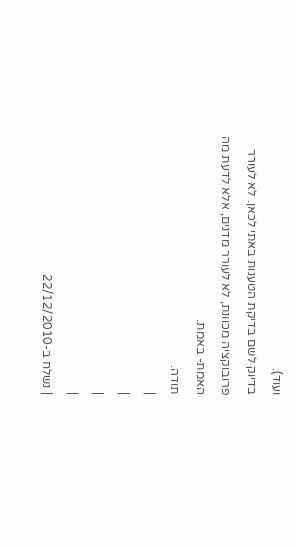ועוד).
בדיוק לשם בדיקת הטענות באתי לכאן. לא לעורר פרובוקציה מכוונת, לא לעורר מדנים, אלא לדעת מה האמת- באמת.
תודה.
|
|
|
|
| נשלח ב-22/12/2010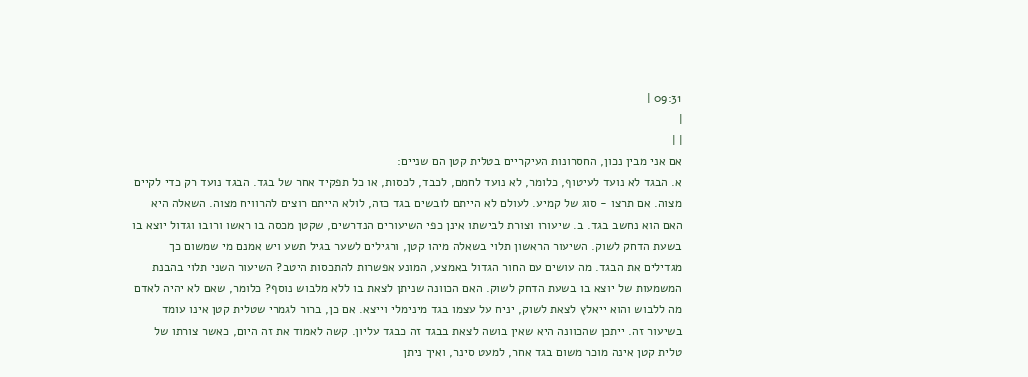09:31 |
|
| |
אם אני מבין נכון, החסרונות העיקריים בטלית קטן הם שניים:
א. הבגד לא נועד לעיטוף, כלומר, לא נועד לחמם, לכבד, לכסות, או כל תפקיד אחר של בגד. הבגד נועד רק כדי לקיים מצוה. אם תרצו - סוג של קמיע. לעולם לא הייתם לובשים בגד כזה, לולא הייתם רוצים להרוויח מצוה. השאלה היא האם הוא נחשב בגד. ב. שיעורו וצורת לבישתו אינן כפי השיעורים הנדרשים, שקטן מכסה בו ראשו ורובו וגדול יוצא בו בשעת הדחק לשוק. השיעור הראשון תלוי בשאלה מיהו קטן, ורגילים לשער בגיל תשע ויש אמנם מי שמשום כך מגדילים את הבגד. מה עושים עם החור הגדול באמצע, המונע אפשרות להתכסות היטב? השיעור השני תלוי בהבנת המשמעות של יוצא בו בשעת הדחק לשוק. האם הכוונה שניתן לצאת בו ללא מלבוש נוסף? כלומר, שאם לא יהיה לאדם מה ללבוש והוא ייאלץ לצאת לשוק, יניח על עצמו בגד מינימלי וייצא. אם כן, ברור לגמרי שטלית קטן אינו עומד בשיעור זה. ייתכן שהכוונה היא שאין בושה לצאת בבגד זה כבגד עליון. קשה לאמוד את זה היום, כאשר צורתו של טלית קטן אינה מוכר משום בגד אחר, למעט סינר, ואיך ניתן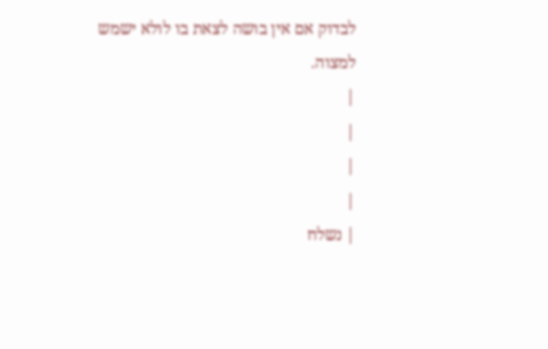לבדוק אם אין בושה לצאת בו לולא ישמש למצוה.
|
|
|
|
| נשלח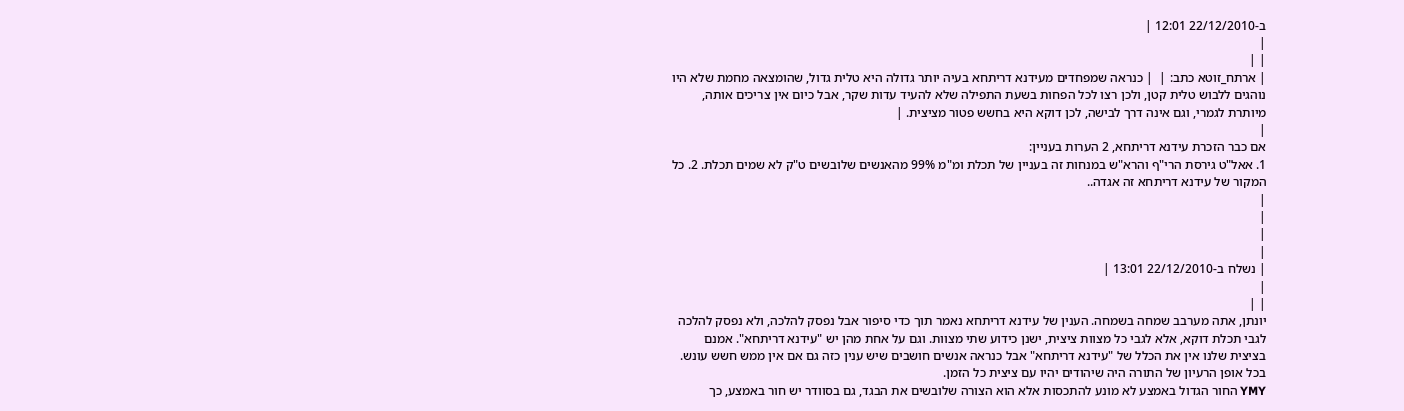ב-22/12/2010 12:01 |
|
| |
| ארתח_זוטא כתב: |  | כנראה שמפחדים מעידנא דריתחא בעיה יותר גדולה היא טלית גדול, שהומצאה מחמת שלא היו נוהגים ללבוש טלית קטן, ולכן רצו לכל הפחות בשעת התפילה שלא להעיד עדות שקר, אבל כיום אין צריכים אותה, מיותרת לגמרי, וגם אינה דרך לבישה, לכן דוקא היא בחשש פטור מציצית. |
|
אם כבר הזכרת עידנא דריתחא, 2 הערות בעניין:
1. אאל"ט גירסת הרי"ף והרא"ש במנחות זה בעניין של תכלת ומ"מ 99% מהאנשים שלובשים ט"ק לא שמים תכלת. 2. כל המקור של עידנא דריתחא זה אגדה..
|
|
|
|
| נשלח ב-22/12/2010 13:01 |
|
| |
יונתן, אתה מערבב שמחה בשמחה. הענין של עידנא דריתחא נאמר תוך כדי סיפור אבל נפסק להלכה, ולא נפסק להלכה לגבי תכלת דוקא, אלא לגבי כל מצוות ציצית, ישנן כידוע שתי מצוות. וגם על אחת מהן יש "עידנא דריתחא". אמנם בציצית שלנו אין את הכלל של "עידנא דריתחא" אבל כנראה אנשים חושבים שיש ענין כזה גם אם אין ממש חשש עונש. בכל אופן הרעיון של התורה היה שיהודים יהיו עם ציצית כל הזמן.
YMY החור הגדול באמצע לא מונע להתכסות אלא הוא הצורה שלובשים את הבגד, גם בסוודר יש חור באמצע, כך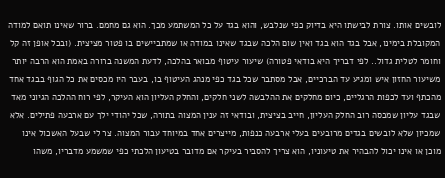לובשים אותו. צורת לבישתו היא בדיוק כפי שנלבש, והוא בגד על כל המשתמע מכך. הוא גם מחמם. ברור שאינו תואם למודה המקובלת בימינו, אבל בגד הוא בגד ואין שום הלכה שבגד שאינו במודה או שמתביישים בו פטור מציצית. (ובכל אופן זה קל וחומר לטלית גדול.. לפי דבריך היא בודאי פטורה) שיעור עיטוף מבואר בהלכה, לדעת המשנה ברורה באמת הוא הרבה יותר משיעור החזון איש ומגיע עד הברכיים, אבל מסתבר שכל בגד כפי מנהג העיטוף בו, בעבר היו מכסים את כל הגוף בבגד אחד מהכתף ועד לכפות הרגליים, כיום מחלקים את ההלבשה לשני חלקים, והחלק העליון הוא העיקר, לפי רוח ההלכה הגיוני מאד שבגד עליון שמכסה רוב החלק העליון, חייב בציצית, ובודאי זה ענין המצוה בתורה, שכל יהודי ילך עם ארבעה פתילים. אלא שמכיון שלא לובשים בגדים מרובעים בעלי ארבעה כנפות, מייצרים אחד במיוחד עבור המצוה. צר לי שבעל האשכול אינו מוכן או אינו יכול להבהיר את טיעוניו, הוא צריך להסביר בעיקר אם מדובר בטיעון הלכתי כפי שמשמע מדבריו, משהו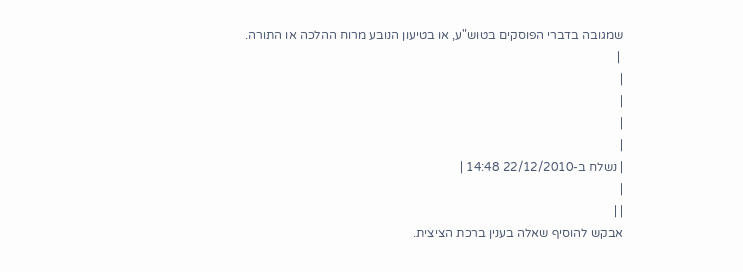שמגובה בדברי הפוסקים בטוש"ע, או בטיעון הנובע מרוח ההלכה או התורה.
 |
|
|
|
|
| נשלח ב-22/12/2010 14:48 |
|
| |
אבקש להוסיף שאלה בענין ברכת הציצית.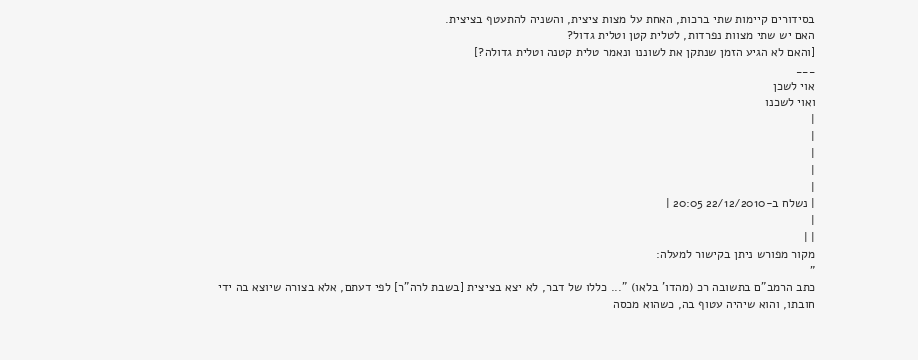בסידורים קיימות שתי ברכות, האחת על מצות ציצית, והשניה להתעטף בציצית.
האם יש שתי מצוות נפרדות, לטלית קטן וטלית גדול?
[והאם לא הגיע הזמן שנתקן את לשוננו ונאמר טלית קטנה וטלית גדולה?]
___
אוי לשכן
ואוי לשכנו
|
|
|
|
|
| נשלח ב-22/12/2010 20:05 |
|
| |
מקור מפורש ניתן בקישור למעלה:
"
כתב הרמב"ם בתשובה רכ (מהדו' בלאו) "... כללו של דבר, לא יצא בציצית [בשבת לרה"ר] לפי דעתם, אלא בצורה שיוצא בה ידי חובתו, והוא שיהיה עטוף בה, כשהוא מכסה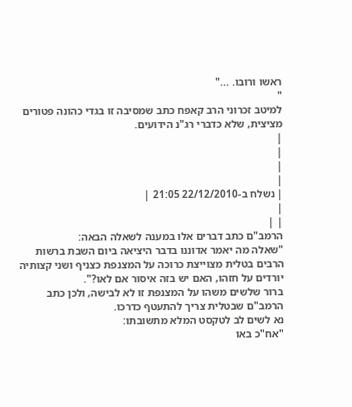ראשו ורובו. ..."
"
למיטב זכרוני הרב קאפח כתב שמסיבה זו בגדי כהונה פטורים מציצית, שלא כדברי רג"נ הידועים.
|
|
|
|
| נשלח ב-22/12/2010 21:05 |
|
| |
הרמב"ם כתב דברים אלו במענה לשאלה הבאה:
"שאלה מה יאמר אדוננו בדבר היציאה ביום השבת ברשות הרבים בטלית מצוייצת כרוכה על המצנפת כצניף ושני קצותיה יורדים על חזהו, האם יש בזה איסור אם לאו?".
ברור שלשים משהו על המצנפת זו לא לבישה, ולכן כתב הרמב"ם שבטלית צריך להתעטף כדרכו.
נא לשים לב לטקסט המלא מתשובתו:
"אח"כ באו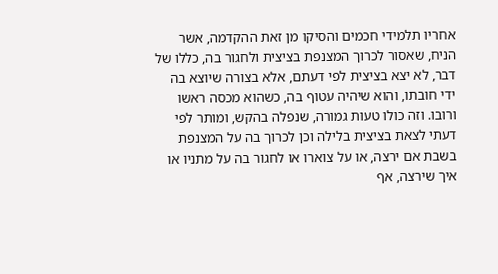אחריו תלמידי חכמים והסיקו מן זאת ההקדמה, אשר הניח, שאסור לכרוך המצנפת בציצית ולחגור בה, כללו של דבר, לא יצא בציצית לפי דעתם, אלא בצורה שיוצא בה ידי חובתו, והוא שיהיה עטוף בה, כשהוא מכסה ראשו ורובו. וזה כולו טעות גמורה, שנפלה בהקש, ומותר לפי דעתי לצאת בציצית בלילה וכן לכרוך בה על המצנפת בשבת אם ירצה, או על צוארו או לחגור בה על מתניו או איך שירצה, אף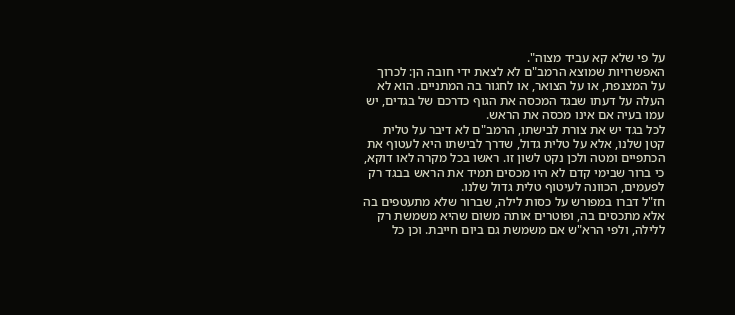על פי שלא קא עביד מצוה".
האפשרויות שמוצא הרמב"ם לא לצאת ידי חובה הן: לכרוך על המצנפת, או על הצואר, או לחגור בה המתניים. הוא לא העלה על דעתו שבגד המכסה את הגוף כדרכם של בגדים, יש עמו בעיה אם אינו מכסה את הראש.
לכל בגד יש את צורת לבישתו, הרמב"ם לא דיבר על טלית קטן שלנו, אלא על טלית גדול, שדרך לבישתו היא לעטוף את הכתפיים ומטה ולכן נקט לשון זו. ראשו בכל מקרה לאו דוקא, כי ברור שבימי קדם לא היו מכסים תמיד את הראש בבגד רק לפעמים, הכוונה לעיטוף טלית גדול שלנו.
חז"ל דברו במפורש על כסות לילה, שברור שלא מתעטפים בה אלא מתכסים בה, ופוטרים אותה משום שהיא משמשת רק ללילה, ולפי הרא"ש אם משמשת גם ביום חייבת. וכן כל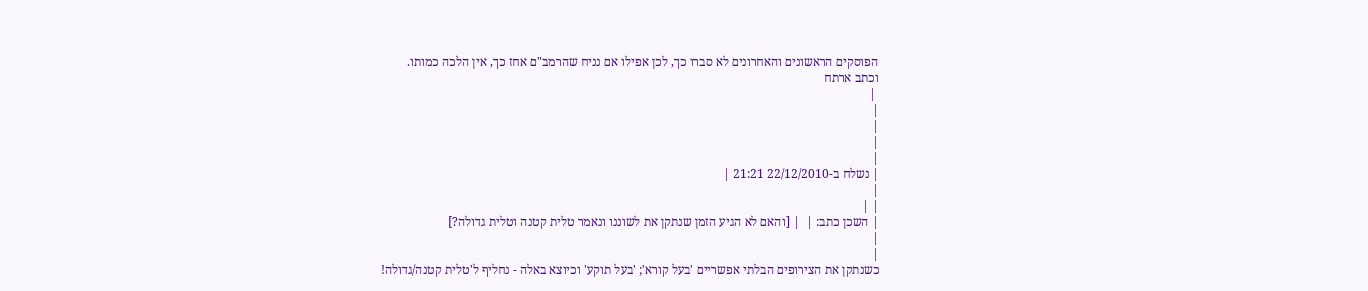הפוסקים הראשונים והאחרונים לא סברו כך, לכן אפילו אם נניח שהרמב"ם אחז כך, אין הלכה כמותו.
וכתב ארתח
 |
|
|
|
|
| נשלח ב-22/12/2010 21:21 |
|
| |
| השכן כתב: |  | [והאם לא הגיע הזמן שנתקן את לשוננו ונאמר טלית קטנה וטלית גדולה?]
|
|
כשנתקן את הצירופים הבלתי אפשריים 'בעל קורא'; 'בעל תוקע' וכיוצא באלה - נחליף ל'טלית קטנה/גדולה!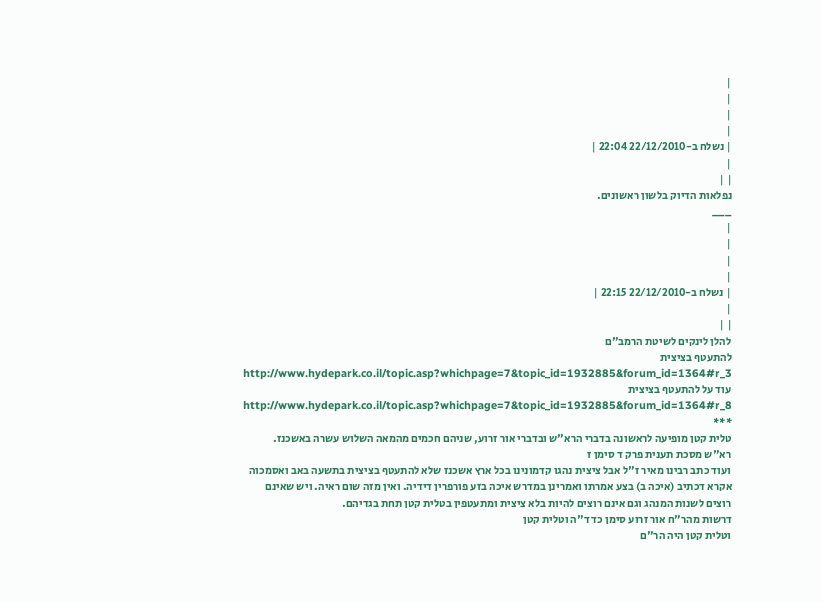|
|
|
|
| נשלח ב-22/12/2010 22:04 |
|
| |
נפלאות הדיוק בלשון ראשונים.
___
|
|
|
|
| נשלח ב-22/12/2010 22:15 |
|
| |
להלן לינקים לשיטת הרמב"ם
להתעטף בציצית
http://www.hydepark.co.il/topic.asp?whichpage=7&topic_id=1932885&forum_id=1364#r_3
עוד על להתעטף בציצית
http://www.hydepark.co.il/topic.asp?whichpage=7&topic_id=1932885&forum_id=1364#r_8
***
טלית קטן מופיעה לראשונה בדברי הרא"ש ובדברי אור זרוע, שניהם חכמים מהמאה השלוש עשרה באשכנז.
רא"ש מסכת תענית פרק ד סימן ז
ועוד כתב רבינו מאיר ז"ל אבל ציצית נהגו קדמונינו בכל ארץ אשכנז שלא להתעטף בציצית בתשעה באב ואסמכוה אקרא דכתיב (איכה ב) בצע אמרתו ואמרינן במדרש איכה בזע פורפרין דידיה. ואין מזה שום ראיה. ויש שאינם רוצים לשנות המנהג וגם אינם רוצים להיות בלא ציצית ומתעטפין בטלית קטן תחת בגדיהם.
דרשות מהר"ח אור זרוע סימן כד ד"ה וטלית קטן
וטלית קטן היה הר"ם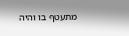מתעטף בו והיה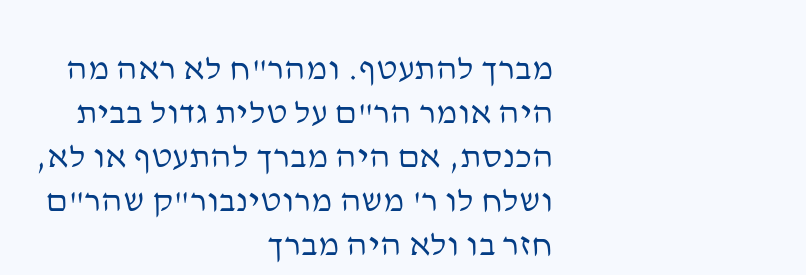מברך להתעטף. ומהר"ח לא ראה מה היה אומר הר"ם על טלית גדול בבית הכנסת, אם היה מברך להתעטף או לא, ושלח לו ר' משה מרוטינבור"ק שהר"ם חזר בו ולא היה מברך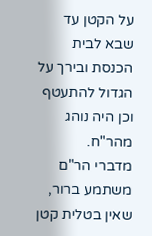על הקטן עד שבא לבית הכנסת ובירך על הגדול להתעטף וכן היה נוהג מהר"ח.
מדברי הר"ם משתמע ברור, שאין בטלית קטן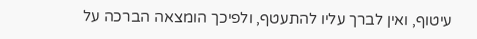עיטוף, ואין לברך עליו להתעטף, ולפיכך הומצאה הברכה על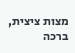מצות ציצית, ברכה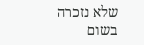שלא נזכרה בשום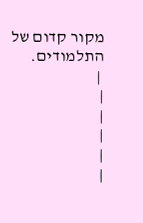מקור קדום של התלמודים.
 |
|
|
|
|
|